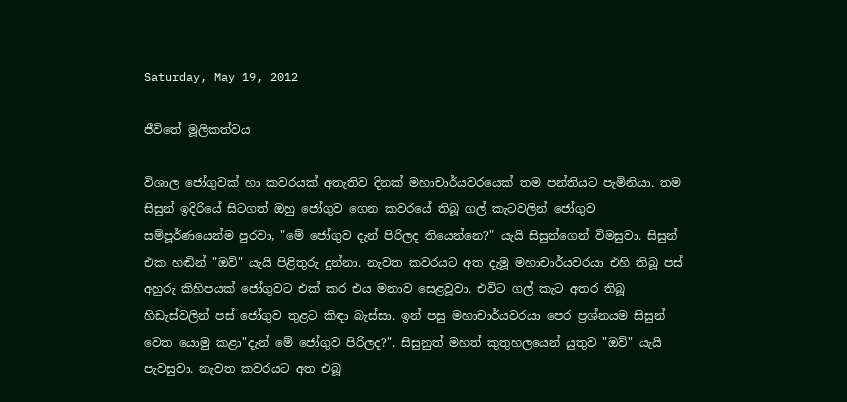Saturday, May 19, 2012

ජීවිතේ මූලිකත්වය

විශාල ජෝගුවක් හා කවරයක් අතැතිව දිනක් මහාචාර්යවරයෙක් තම පන්තියට පැමිනියා. තම සිසුන් ඉදිරියේ සිටගත් ඔහු ජෝගුව ගෙන කවරයේ තිබූ ගල් කැටවලින් ජෝගුව සම්පූර්ණයෙන්ම පුරවා, "මේ ජෝගුව දැන් පිරිලද තියෙන්නෙ?" යැයි සිසුන්ගෙන් විමසුවා. සිසුන් එක හඬින් "ඔව්" යැයි පිළිතුරු දුන්නා. නැවත කවරයට අත දැමූ මහාචාර්යවරයා එහි තිබූ පස් අහුරු කිහිපයක් ජෝගුවට එක් කර එය මනාව සෙළවූවා. එවිට ගල් කැට අතර තිබූ හිඩැස්වලින් පස් ජෝගුව තුළට කිඳා බැස්සා. ඉන් පසු මහාචාර්යවරයා පෙර ප්‍රශ්නයම සිසුන් වෙත යොමු කළා"දැන් මේ ජෝගුව පිරිලද?". සිසුනුත් මහත් කුතුහලයෙන් යුතුව "ඔව්" යැයි පැවසුවා. නැවත කවරයට අත එබූ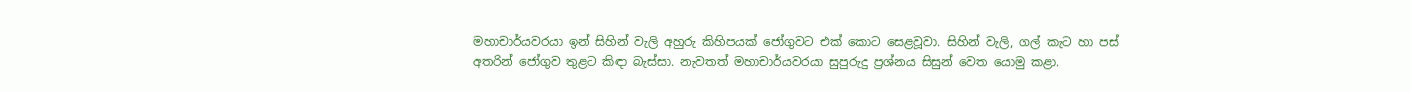මහාචාර්යවරයා ඉන් සිහින් වැලි අහුරු කිහිපයක් ජෝගුවට එක් කොට සෙළවූවා. සිහින් වැලි, ගල් කැට හා පස් අතරින් ජෝගුව තුළට කිඳා බැස්සා. නැවතත් මහාචාර්යවරයා සුපුරුදු ප්‍රශ්නය සිසුන් වෙත යොමු කළා.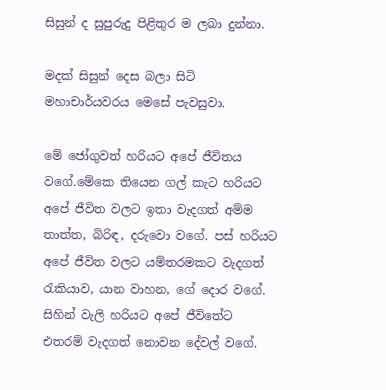සිසුන් ද සුපුරුදු පිළිතුර ම ලබා දුන්නා.

මදක් සිසුන් දෙස බලා සිටි මහාචාර්යවරය මෙසේ පැවසුවා.

මේ ජෝගුවත් හරියට අපේ ජීවිතය වගේ.මේකෙ තියෙන ගල් කැට හරියට අපේ ජීවිත වලට ඉතා වැදගත් අම්ම තාත්ත, බිරිඳ, දරුවො වගේ. පස් හරියට අපේ ජීවිත වලට යම්තරමකට වැදගත් රැකියාව, යාන වාහන, ගේ දොර වගේ. සිහින් වැලි හරියට අපේ ජීවිතේට එතරම් වැදගත් නොවන දේවල් වගේ.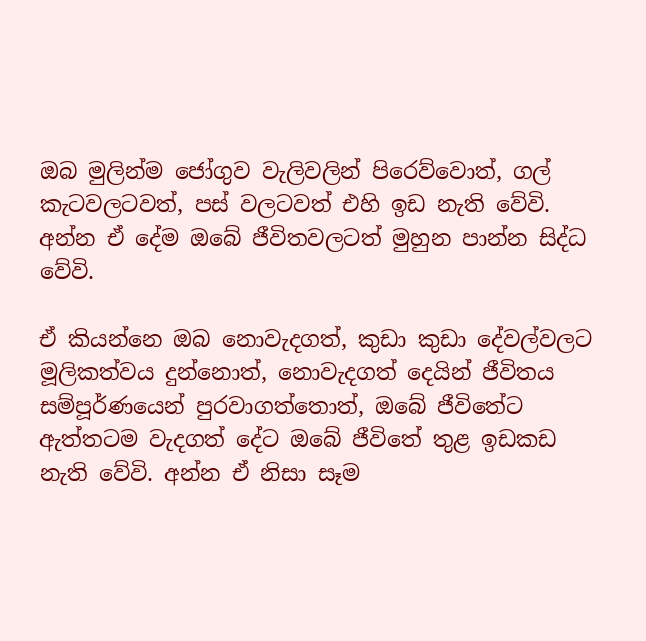ඔබ මුලින්ම ජෝගුව වැලිවලින් පිරෙව්වොත්, ගල් කැටවලටවත්, පස් වලටවත් එහි ඉඩ නැති වේවි. අන්න ඒ දේම ඔබේ ජීවිතවලටත් මුහුන පාන්න සිද්ධ වේවි.

ඒ කියන්නෙ ඔබ නොවැදගත්, කුඩා කුඩා දේවල්වලට මූලිකත්වය දුන්නොත්, නොවැදගත් දෙයින් ජීවිතය සම්පූර්ණයෙන් පුරවාගත්තොත්, ඔබේ ජීවිතේට ඇත්තටම වැදගත් දේට ඔබේ ජීවිතේ තුළ ඉඩකඩ නැති වේවි. අන්න ඒ නිසා සෑම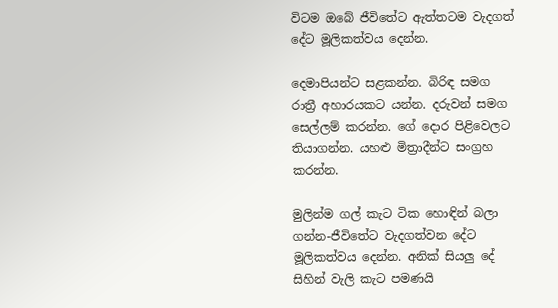විටම ඔබේ ජීවිතේට ඇත්තටම වැදගත් දේට මූලිකත්වය දෙන්න.

දෙමාපියන්ට සළකන්න. බිරිඳ සමග රාත්‍රී අහාරයකට යන්න. දරුවන් සමග සෙල්ලම් කරන්න. ගේ දොර පිළිවෙලට තියාගන්න. යහළු මිත්‍රාදීන්ට සංග්‍රහ කරන්න.

මුලින්ම ගල් කැට ටික හොඳින් බලා ගන්න-ජීවිතේට වැදගත්වන දේට මූලිකත්වය දෙන්න. අනික් සියලු දේ සිහින් වැලි කැට පමණයි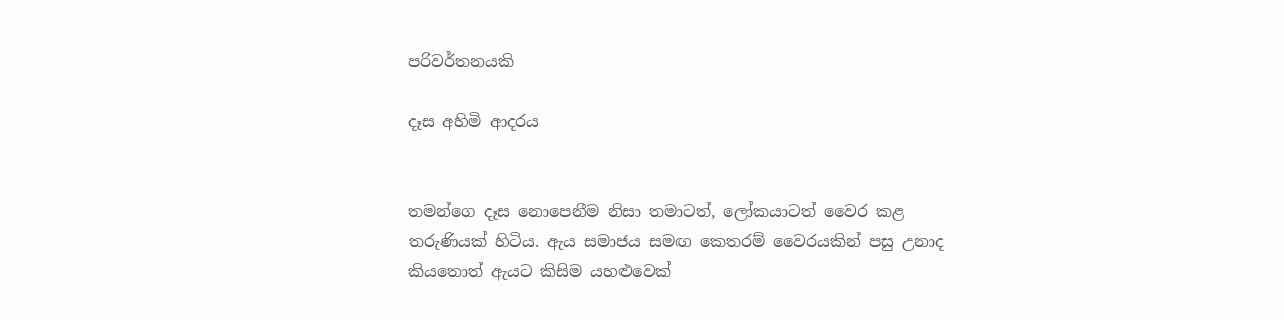පරිවර්තනයකි

දෑස අහිමි ආදරය


තමන්ගෙ දෑස නොපෙනීම නිසා තමාටත්, ලෝකයාටත් වෛර කළ තරුණියක් හිටිය. ඇය සමාජය සමඟ කෙතරම් වෛරයකින් පසු උනාද කියතොත් ඇයට කිසිම යහළුවෙක්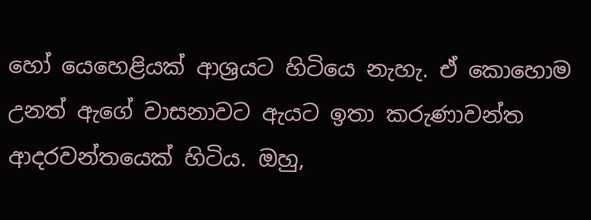හෝ යෙහෙළියක් ආශ්‍රයට හිටියෙ නැහැ. ඒ කොහොම උනත් ඇගේ වාසනාවට ඇයට ඉතා කරුණාවන්ත ආදරවන්තයෙක් හිටිය. ඔහු,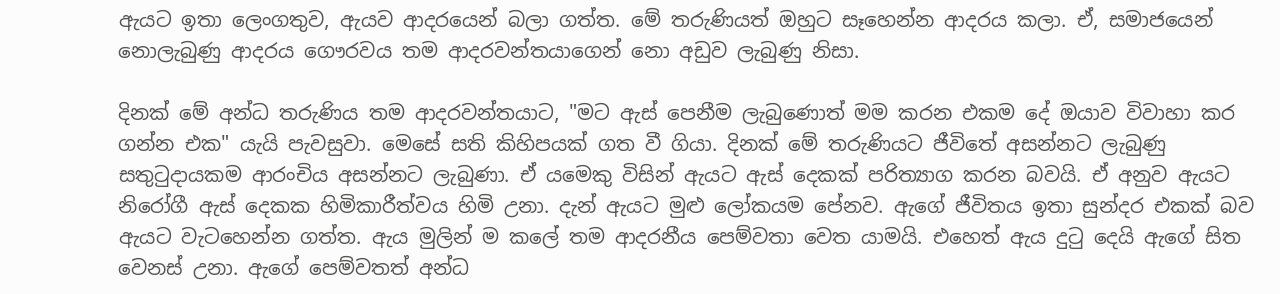ඇයට ඉතා ලෙංගතුව, ඇයව ආදරයෙන් බලා ගත්ත. මේ තරුණියත් ඔහුට සෑහෙන්න ආදරය කලා. ඒ, සමාජයෙන් නොලැබුණු ආදරය ගෞරවය තම ආදරවන්තයාගෙන් නො අඩුව ලැබුණු නිසා.

දිනක් මේ අන්ධ තරුණිය තම ආදරවන්තයාට, "මට ඇස් පෙනීම ලැබුණොත් මම කරන එකම දේ ඔයාව විවාහා කර ගන්න එක" යැයි පැවසුවා. මෙසේ සති කිහිපයක් ගත වී ගියා. දිනක් මේ තරුණියට ජීවිතේ අසන්නට ලැබුණු සතුටුදායකම ආරංචිය අසන්නට ලැබුණා. ඒ යමෙකු විසින් ඇයට ඇස් දෙකක් පරිත්‍යාග කරන බවයි. ඒ අනුව ඇයට නිරෝගී ඇස් දෙකක හිමිකාරීත්වය හිමි උනා. දැන් ඇයට මුළු ලෝකයම පේනව. ඇගේ ජීවිතය ඉතා සුන්දර එකක් බව ඇයට වැටහෙන්න ගත්ත. ඇය මුලින් ම කලේ තම ආදරනීය පෙම්වතා වෙත යාමයි. එහෙත් ඇය දුටු දෙයි ඇගේ සිත වෙනස් උනා. ඇගේ පෙම්වතත් අන්ධ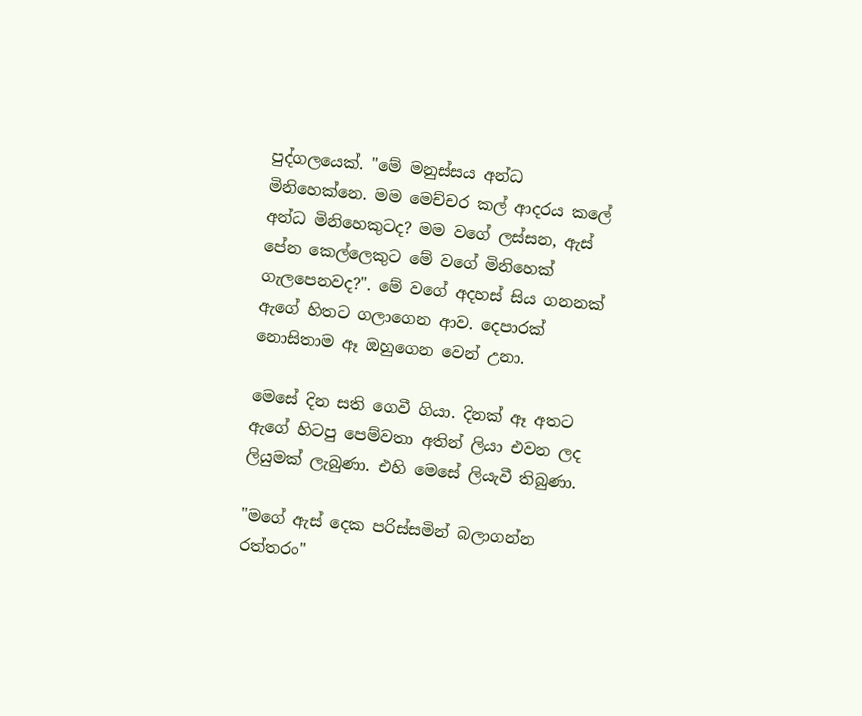පුද්ගලයෙක්. "මේ මනුස්සය අන්ධ මිනිහෙක්නෙ. මම මෙච්චර කල් ආදරය කලේ අන්ධ මිනිහෙකුටද? මම වගේ ලස්සන, ඇස් පේන කෙල්ලෙකුට මේ වගේ මිනිහෙක් ගැලපෙනවද?". මේ වගේ අදහස් සිය ගනනක් ඇගේ හිතට ගලාගෙන ආව. දෙපාරක් නොසිතාම ඈ ඔහුගෙන වෙන් උනා.

මෙසේ දින සති ගෙවී ගියා. දිනක් ඈ අතට ඇගේ හිටපු පෙම්වතා අතින් ලියා එවන ලද ලියුමක් ලැබුණා. එහි මෙසේ ලියැවී තිබුණා.

"මගේ ඇස් දෙක පරිස්සමින් බලාගන්න රත්තරං"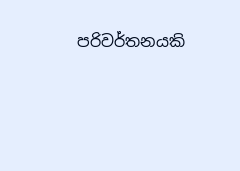පරිවර්තනයකි